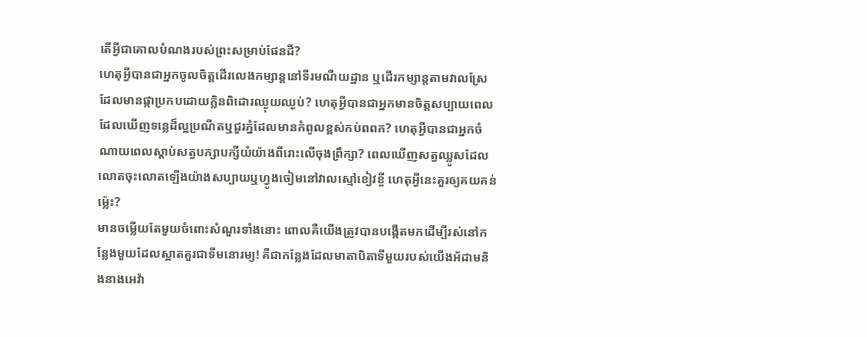តើអ្វីជាគោលបំណងរបស់ព្រះសម្រាប់ផែនដី?
ហេតុអ្វីបានជាអ្នកចូលចិត្តដើរលេងកម្សាន្តនៅទីរមណីយដ្ឋាន ឬដើរកម្សាន្តតាមវាលស្រែដែលមានផ្កាប្រកបដោយក្លិនពិដោរឈ្ងុយឈ្ងប់? ហេតុអ្វីបានជាអ្នកមានចិត្តសប្បាយពេលដែលឃើញទន្លេដ៏ល្អប្រណីតឬជួរភ្នំដែលមានកំពូលខ្ពស់កប់ពពក? ហេតុអ្វីបានជាអ្នកចំណាយពេលស្ដាប់សត្វបក្សាបក្សីយំយ៉ាងពីរោះលើចុងព្រឹក្សា? ពេលឃើញសត្វឈ្លូសដែលលោតចុះលោតឡើងយ៉ាងសប្បាយឬហ្វូងចៀមនៅវាលស្មៅខៀវខ្ចី ហេតុអ្វីនេះគួរឲ្យគយគន់ម្ល៉េះ?
មានចម្លើយតែមួយចំពោះសំណួរទាំងនោះ ពោលគឺយើងត្រូវបានបង្កើតមកដើម្បីរស់នៅកន្លែងមួយដែលស្អាតគួរជាទីមនោរម្យ! គឺជាកន្លែងដែលមាតាបិតាទីមួយរបស់យើងអ័ដាមនិងនាងអេវ៉ា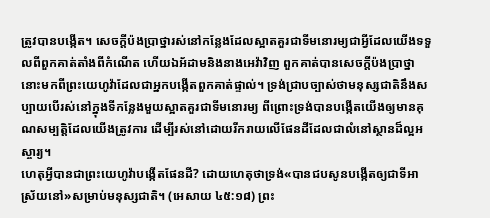ត្រូវបានបង្កើត។ សេចក្ដីប៉ងប្រាថ្នារស់នៅកន្លែងដែលស្អាតគួរជាទីមនោរម្យជាអ្វីដែលយើងទទួលពីពួកគាត់តាំងពីកំណើត ហើយឯអ័ដាមនិងនាងអេវ៉ាវិញ ពួកគាត់បានសេចក្ដីប៉ងប្រាថ្នានោះមកពីព្រះយេហូវ៉ាដែលជាអ្នកបង្កើតពួកគាត់ផ្ទាល់។ ទ្រង់ជ្រាបច្បាស់ថាមនុស្សជាតិនឹងសប្បាយបើរស់នៅក្នុងទីកន្លែងមួយស្អាតគួរជាទីមនោរម្យ ពីព្រោះទ្រង់បានបង្កើតយើងឲ្យមានគុណសម្បត្ដិដែលយើងត្រូវការ ដើម្បីរស់នៅដោយរីករាយលើផែនដីដែលជាលំនៅស្ថានដ៏ល្អអស្ចារ្យ។
ហេតុអ្វីបានជាព្រះយេហូវ៉ាបង្កើតផែនដី? ដោយហេតុថាទ្រង់«បានជបសូនបង្កើតឲ្យជាទីអាស្រ័យនៅ»សម្រាប់មនុស្សជាតិ។ (អេសាយ ៤៥:១៨) ព្រះ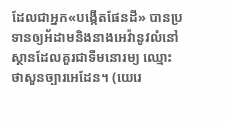ដែលជាអ្នក«បង្កើតផែនដី» បានប្រទានឲ្យអ័ដាមនិងនាងអេវ៉ានូវលំនៅស្ថានដែលគួរជាទីមនោរម្យ ឈ្មោះថាសួនច្បារអេដែន។ (យេរេ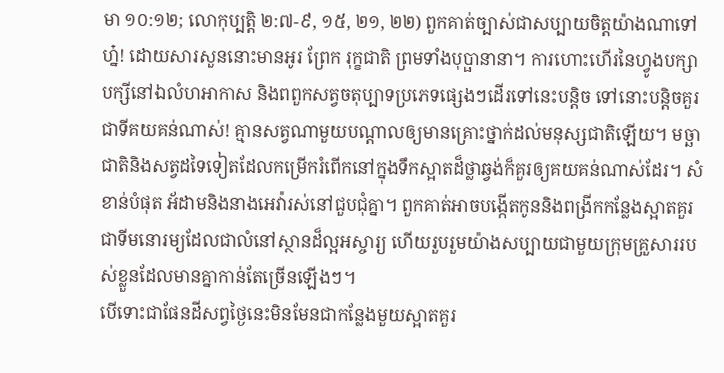មា ១០:១២; លោកុប្បត្តិ ២:៧-៩, ១៥, ២១, ២២) ពួកគាត់ច្បាស់ជាសប្បាយចិត្តយ៉ាងណាទៅហ្ន៎! ដោយសារសួននោះមានអូរ ព្រែក រុក្ខជាតិ ព្រមទាំងបុប្ផានានា។ ការហោះហើរនៃហ្វូងបក្សាបក្សីនៅឯលំហអាកាស និងពពួកសត្វចតុប្បាទប្រភេទផ្សេងៗដើរទៅនេះបន្ដិច ទៅនោះបន្ដិចគួរជាទីគយគន់ណាស់! គ្មានសត្វណាមួយបណ្ដាលឲ្យមានគ្រោះថ្នាក់ដល់មនុស្សជាតិឡើយ។ មច្ឆាជាតិនិងសត្វដទៃទៀតដែលកម្រើករំពើកនៅក្នុងទឹកស្អាតដ៏ថ្លាឆ្វង់ក៏គួរឲ្យគយគន់ណាស់ដែរ។ សំខាន់បំផុត អ័ដាមនិងនាងអេវ៉ារស់នៅជួបជុំគ្នា។ ពួកគាត់អាចបង្កើតកូននិងពង្រីកកន្លែងស្អាតគួរជាទីមនោរម្យដែលជាលំនៅស្ថានដ៏ល្អអស្ចារ្យ ហើយរួបរួមយ៉ាងសប្បាយជាមួយក្រុមគ្រួសាររបស់ខ្លួនដែលមានគ្នាកាន់តែច្រើនឡើងៗ។
បើទោះជាផែនដីសព្វថ្ងៃនេះមិនមែនជាកន្លែងមួយស្អាតគួរ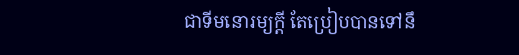ជាទីមនោរម្យក្ដី តែប្រៀបបានទៅនឹ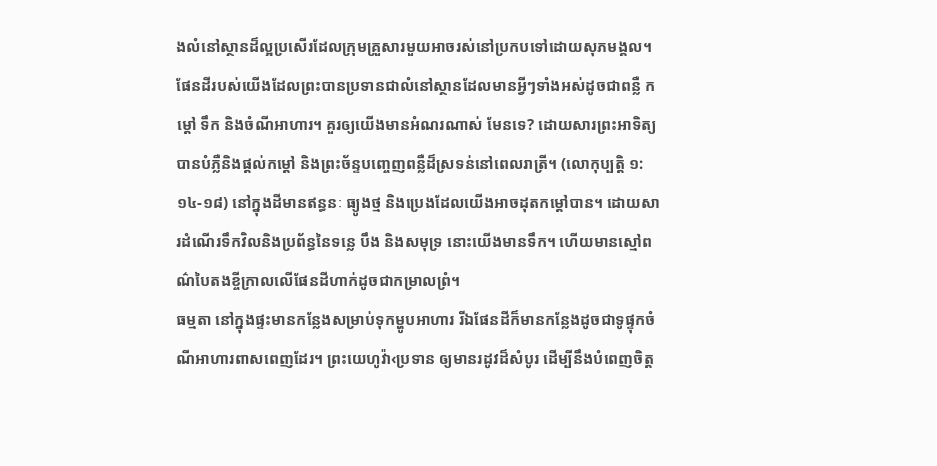ងលំនៅស្ថានដ៏ល្អប្រសើរដែលក្រុមគ្រួសារមួយអាចរស់នៅប្រកបទៅដោយសុភមង្គល។ ផែនដីរបស់យើងដែលព្រះបានប្រទានជាលំនៅស្ថានដែលមានអ្វីៗទាំងអស់ដូចជាពន្លឺ កម្ដៅ ទឹក និងចំណីអាហារ។ គួរឲ្យយើងមានអំណរណាស់ មែនទេ? ដោយសារព្រះអាទិត្យបានបំភ្លឺនិងផ្ដល់កម្ដៅ និងព្រះច័ន្ទបញ្ចេញពន្លឺដ៏ស្រទន់នៅពេលរាត្រី។ (លោកុប្បត្តិ ១:១៤-១៨) នៅក្នុងដីមានឥន្ធនៈ ធ្យូងថ្ម និងប្រេងដែលយើងអាចដុតកម្ដៅបាន។ ដោយសារដំណើរទឹកវិលនិងប្រព័ន្ធនៃទន្លេ បឹង និងសមុទ្រ នោះយើងមានទឹក។ ហើយមានស្មៅពណ៌បៃតងខ្ចីក្រាលលើផែនដីហាក់ដូចជាកម្រាលព្រំ។
ធម្មតា នៅក្នុងផ្ទះមានកន្លែងសម្រាប់ទុកម្ហូបអាហារ រីឯផែនដីក៏មានកន្លែងដូចជាទូផ្ទុកចំណីអាហារពាសពេញដែរ។ ព្រះយេហូវ៉ា‹ប្រទាន ឲ្យមានរដូវដ៏សំបូរ ដើម្បីនឹងបំពេញចិត្ត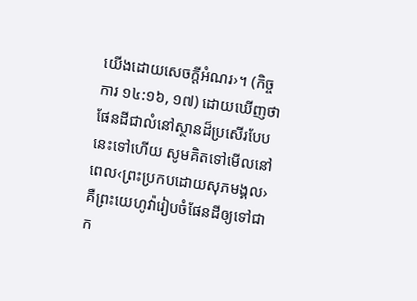យើងដោយសេចក្ដីអំណរ›។ (កិច្ចការ ១៤:១៦, ១៧) ដោយឃើញថាផែនដីជាលំនៅស្ថានដ៏ប្រសើរបែបនេះទៅហើយ សូមគិតទៅមើលនៅពេល‹ព្រះប្រកបដោយសុភមង្គល› គឺព្រះយេហូវ៉ារៀបចំផែនដីឲ្យទៅជាក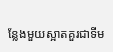ន្លែងមួយស្អាតគួរជាទីម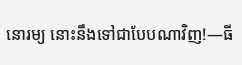នោរម្យ នោះនឹងទៅជាបែបណាវិញ!—ធី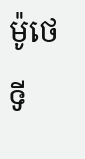ម៉ូថេទី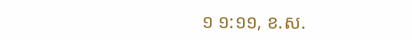១ ១:១១, ខ.ស.